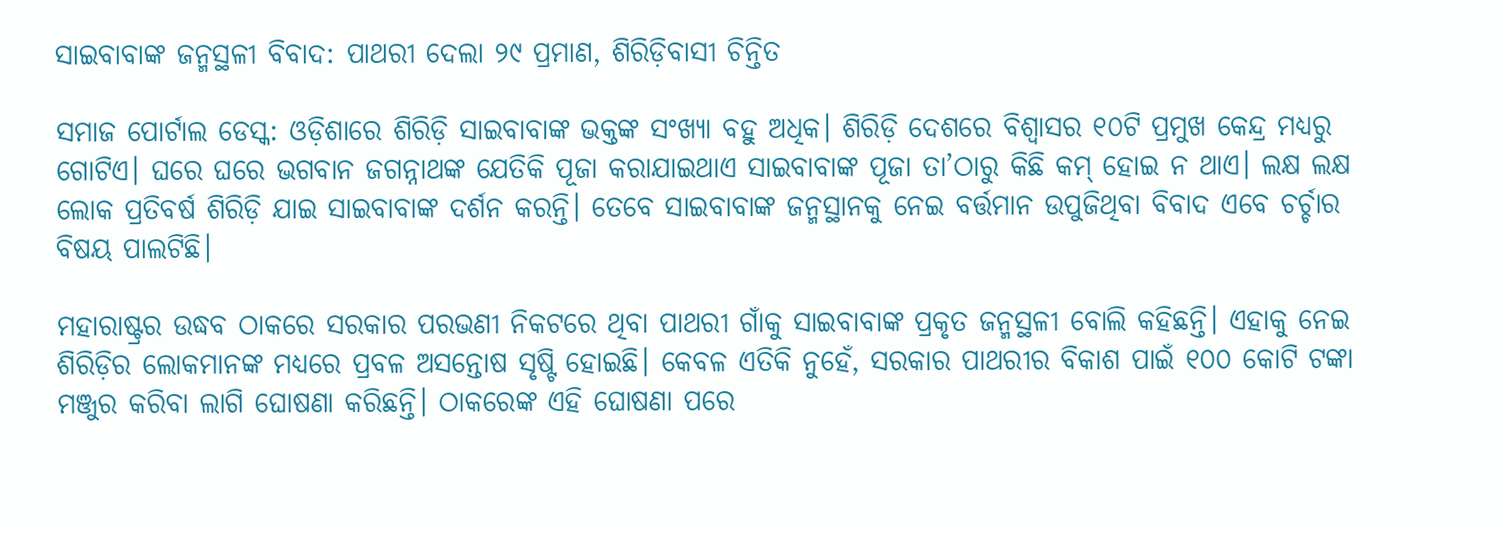ସାଇବାବାଙ୍କ ଜନ୍ମସ୍ଥଳୀ ବିବାଦ: ପାଥରୀ ଦେଲା ୨୯ ପ୍ରମାଣ, ଶିରିଡ଼ିବାସୀ ଚିନ୍ତିତ

ସମାଜ ପୋର୍ଟାଲ ଡେସ୍କ: ଓଡ଼ିଶାରେ ଶିରିଡ଼ି ସାଇବାବାଙ୍କ ଭକ୍ତଙ୍କ ସଂଖ୍ୟା ବହୁ ଅଧିକ। ଶିରିଡ଼ି ଦେଶରେ ବିଶ୍ଵାସର ୧୦ଟି ପ୍ରମୁଖ କେନ୍ଦ୍ର ମଧ୍ୟରୁ ଗୋଟିଏ। ଘରେ ଘରେ ଭଗବାନ ଜଗନ୍ନାଥଙ୍କ ଯେତିକି ପୂଜା କରାଯାଇଥାଏ ସାଇବାବାଙ୍କ ପୂଜା ତା’ଠାରୁ କିଛି କମ୍‌ ହୋଇ ନ ଥାଏ। ଲକ୍ଷ ଲକ୍ଷ ଲୋକ ପ୍ରତିବର୍ଷ ଶିରିଡ଼ି ଯାଇ ସାଇବାବାଙ୍କ ଦର୍ଶନ କରନ୍ତି। ତେବେ ସାଇବାବାଙ୍କ ଜନ୍ମସ୍ଥାନକୁ ନେଇ ବର୍ତ୍ତମାନ ଉପୁଜିଥିବା ବିବାଦ ଏବେ ଚର୍ଚ୍ଚାର ବିଷୟ ପାଲଟିଛି।

ମହାରାଷ୍ଟ୍ରର ଉଦ୍ଧବ ଠାକରେ ସରକାର ପରଭଣୀ ନିକଟରେ ଥିବା ପାଥରୀ ଗାଁକୁ ସାଇବାବାଙ୍କ ପ୍ରକୃତ ଜନ୍ମସ୍ଥଳୀ ବୋଲି କହିଛନ୍ତି। ଏହାକୁ ନେଇ ଶିରିଡ଼ିର ଲୋକମାନଙ୍କ ମଧ୍ୟରେ ପ୍ରବଳ ଅସନ୍ତୋଷ ସୃଷ୍ଟି ହୋଇଛି। କେବଳ ଏତିକି ନୁହେଁ, ସରକାର ପାଥରୀର ବିକାଶ ପାଇଁ ୧୦୦ କୋଟି ଟଙ୍କା ମଞ୍ଜୁର କରିବା ଲାଗି ଘୋଷଣା କରିଛନ୍ତି। ଠାକରେଙ୍କ ଏହି ଘୋଷଣା ପରେ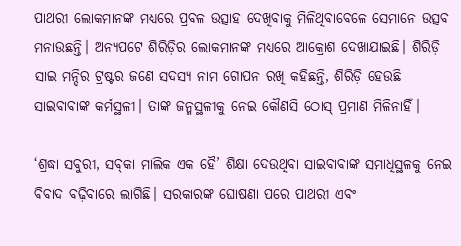ପାଥରୀ ଲୋକମାନଙ୍କ ମଧ୍ୟରେ ପ୍ରବଳ ଉତ୍ସାହ ଦେଖିବାକୁ ମିଳିଥିବାବେଳେ ସେମାନେ ଉତ୍ସବ ମନାଉଛନ୍ତି। ଅନ୍ୟପଟେ ଶିରିଡ଼ିର ଲୋକମାନଙ୍କ ମଧ୍ୟରେ ଆକ୍ରୋଶ ଦେଖାଯାଇଛି। ଶିରିଡ଼ି ସାଇ ମନ୍ଦିର ଟ୍ରଷ୍ଟର ଜଣେ ସଦସ୍ୟ ନାମ ଗୋପନ ରଖି କହିଛନ୍ତି, ଶିରିଡ଼ି ହେଉଛି ସାଇବାବାଙ୍କ କର୍ମସ୍ଥଳୀ। ତାଙ୍କ ଜନ୍ମସ୍ଥଳୀକୁ ନେଇ କୌଣସି ଠୋସ୍‌ ପ୍ରମାଣ ମିଳିନାହିଁ।

‘ଶ୍ରଦ୍ଧା ସବୁରୀ, ସବ୍‌କା ମାଲିକ ଏକ ହୈ’ ଶିକ୍ଷା ଦେଉଥିବା ସାଇବାବାଙ୍କ ସମାଧିସ୍ଥଳକୁ ନେଇ ବିବାଦ ବଢ଼ିବାରେ ଲାଗିଛି। ସରକାରଙ୍କ ଘୋଷଣା ପରେ ପାଥରୀ ଏବଂ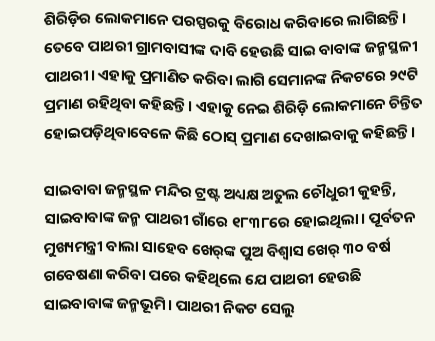ଶିରିଡ଼ିର ଲୋକମାନେ ପରସ୍ପରକୁ ବିରୋଧ କରିବାରେ ଲାଗିଛନ୍ତି। ତେବେ ପାଥରୀ ଗ୍ରାମବାସୀଙ୍କ ଦାବି ହେଉଛି ସାଇ ବାବାଙ୍କ ଜନ୍ମସ୍ଥଳୀ ପାଥରୀ। ଏହାକୁ ପ୍ରମାଣିତ କରିବା ଲାଗି ସେମାନଙ୍କ ନିକଟରେ ୨୯ଟି ପ୍ରମାଣ ରହିଥିବା କହିଛନ୍ତି। ଏହାକୁ ନେଇ ଶିରିଡ଼ି ଲୋକମାନେ ଚିନ୍ତିତ ହୋଇପଡ଼ିଥିବାବେଳେ କିଛି ଠୋସ୍‌ ପ୍ରମାଣ ଦେଖାଇବାକୁ କହିଛନ୍ତି।

ସାଇବାବା ଜନ୍ମସ୍ଥଳ ମନ୍ଦିର ଟ୍ରଷ୍ଟ ଅଧ୍ୟକ୍ଷ ଅତୁଲ ଚୌଧୁରୀ କୁହନ୍ତି, ସାଇବାବାଙ୍କ ଜନ୍ମ ପାଥରୀ ଗାଁରେ ୧୮୩୮ରେ ହୋଇଥିଲା। ପୂର୍ବତନ ମୁଖ୍ୟମନ୍ତ୍ରୀ ବାଲା ସାହେବ ଖେର୍‌ଙ୍କ ପୁଅ ବିଶ୍ଵାସ ଖେର୍‌ ୩୦ ବର୍ଷ ଗବେଷଣା କରିବା ପରେ କହିଥିଲେ ଯେ ପାଥରୀ ହେଉଛି ସାଇବାବାଙ୍କ ଜନ୍ମଭୂମି। ପାଥରୀ ନିକଟ ସେଲୁ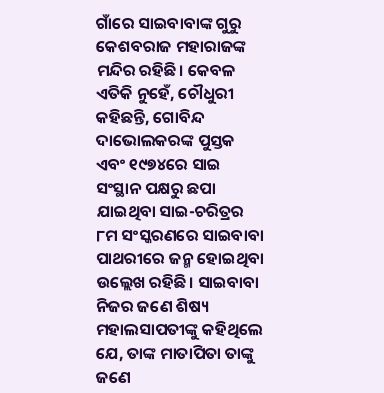ଗାଁରେ ସାଇବାବାଙ୍କ ଗୁରୁ କେଶବରାଜ ମହାରାଜଙ୍କ ମନ୍ଦିର ରହିଛି। କେବଳ ଏତିକି ନୁହେଁ, ଚୌଧୁରୀ କହିଛନ୍ତି, ଗୋବିନ୍ଦ ଦାଭୋଲକରଙ୍କ ପୁସ୍ତକ ଏବଂ ୧୯୭୪ରେ ସାଇ ସଂସ୍ଥାନ ପକ୍ଷରୁ ଛପା ଯାଇଥିବା ସାଇ-ଚରିତ୍ରର ୮ମ ସଂସ୍କରଣରେ ସାଇବାବା ପାଥରୀରେ ଜନ୍ମ ହୋଇଥିବା ଉଲ୍ଲେଖ ରହିଛି। ସାଇବାବା ନିଜର ଜଣେ ଶିଷ୍ୟ ମହାଲସାପତୀଙ୍କୁ କହିଥିଲେ ଯେ, ତାଙ୍କ ମାତାପିତା ତାଙ୍କୁ ଜଣେ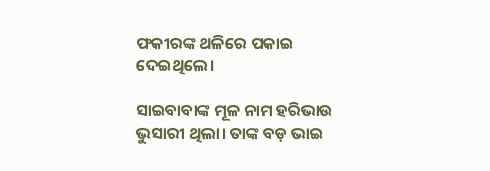ଫକୀରଙ୍କ ଥଳିରେ ପକାଇ ଦେଇଥିଲେ।

ସାଇବାବାଙ୍କ ମୂଳ ନାମ ହରିଭାଉ ଭୁସାରୀ ଥିଲା। ତାଙ୍କ ବଡ଼ ଭାଇ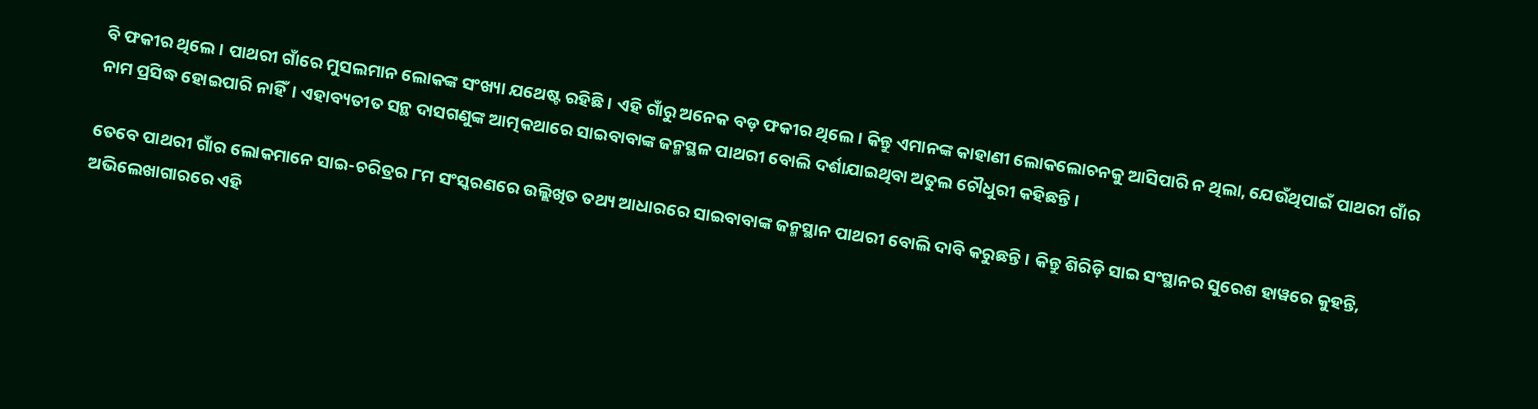ବି ଫକୀର ଥିଲେ। ପାଥରୀ ଗାଁରେ ମୁସଲମାନ ଲୋକଙ୍କ ସଂଖ୍ୟା ଯଥେଷ୍ଟ ରହିଛି। ଏହି ଗାଁରୁ ଅନେକ ବଡ଼ ଫକୀର ଥିଲେ। କିନ୍ତୁ ଏମାନଙ୍କ କାହାଣୀ ଲୋକଲୋଚନକୁ ଆସିପାରି ନ ଥିଲା, ଯେଉଁଥିପାଇଁ ପାଥରୀ ଗାଁର ନାମ ପ୍ରସିଦ୍ଧ ହୋଇପାରି ନାହିଁ। ଏହାବ୍ୟତୀତ ସନ୍ଥ ଦାସଗଣୁଙ୍କ ଆତ୍ମକଥାରେ ସାଇବାବାଙ୍କ ଜନ୍ମସ୍ଥଳ ପାଥରୀ ବୋଲି ଦର୍ଶାଯାଇଥିବା ଅତୁଲ ଚୌଧୁରୀ କହିଛନ୍ତି।

ତେବେ ପାଥରୀ ଗାଁର ଲୋକମାନେ ସାଇ-ଚରିତ୍ରର ୮ମ ସଂସ୍କରଣରେ ଉଲ୍ଲିଖିତ ତଥ୍ୟ ଆଧାରରେ ସାଇବାବାଙ୍କ ଜନ୍ମସ୍ଥାନ ପାଥରୀ ବୋଲି ଦାବି କରୁଛନ୍ତି। କିନ୍ତୁ ଶିରିଡ଼ି ସାଇ ସଂସ୍ଥାନର ସୁରେଶ ହାୱରେ କୁହନ୍ତି, ଅଭିଲେଖାଗାରରେ ଏହି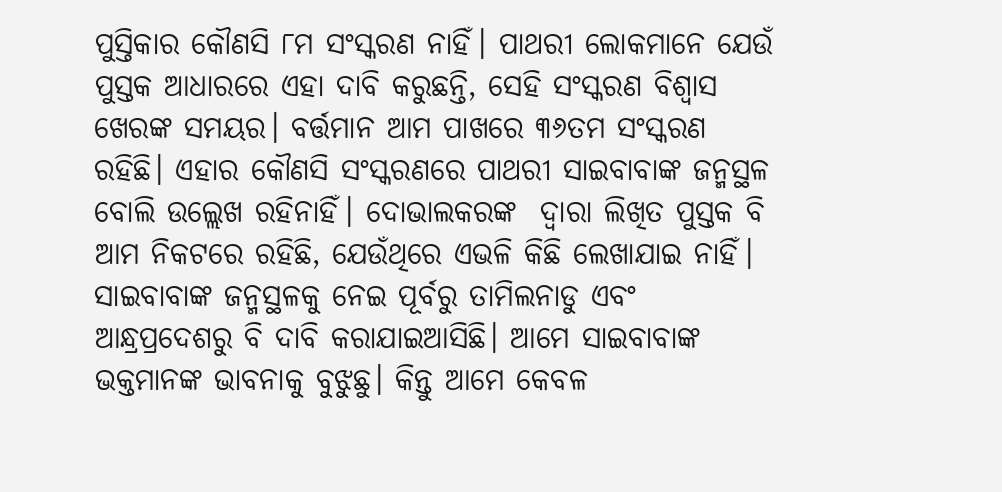ପୁସ୍ତିକାର କୌଣସି ୮ମ ସଂସ୍କରଣ ନାହିଁ। ପାଥରୀ ଲୋକମାନେ ଯେଉଁ ପୁସ୍ତକ ଆଧାରରେ ଏହା ଦାବି କରୁଛନ୍ତି, ସେହି ସଂସ୍କରଣ ବିଶ୍ଵାସ ଖେରଙ୍କ ସମୟର। ବର୍ତ୍ତମାନ ଆମ ପାଖରେ ୩୬ତମ ସଂସ୍କରଣ ରହିଛି। ଏହାର କୌଣସି ସଂସ୍କରଣରେ ପାଥରୀ ସାଇବାବାଙ୍କ ଜନ୍ମସ୍ଥଳ ବୋଲି ଉଲ୍ଲେଖ ରହିନାହିଁ। ଦୋଭାଲକରଙ୍କ  ଦ୍ବାରା ଲିଖିତ ପୁସ୍ତକ ବି ଆମ ନିକଟରେ ରହିଛି, ଯେଉଁଥିରେ ଏଭଳି କିଛି ଲେଖାଯାଇ ନାହିଁ। ସାଇବାବାଙ୍କ ଜନ୍ମସ୍ଥଳକୁ ନେଇ ପୂର୍ବରୁ ତାମିଲନାଡୁ ଏବଂ ଆନ୍ଧ୍ରପ୍ରଦେଶରୁ ବି ଦାବି କରାଯାଇଆସିଛି। ଆମେ ସାଇବାବାଙ୍କ ଭକ୍ତମାନଙ୍କ ଭାବନାକୁ ବୁଝୁଛୁ। କିନ୍ତୁ ଆମେ କେବଳ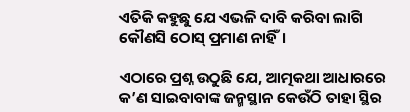ଏତିକି କହୁଛୁ ଯେ ଏଭଳି ଦାବି କରିବା ଲାଗି କୌଣସି ଠୋସ୍‌ ପ୍ରମାଣ ନାହିଁ।

ଏଠାରେ ପ୍ରଶ୍ନ ଉଠୁଛି ଯେ, ଆତ୍ମକଥା ଆଧାରରେ କ’ଣ ସାଇବାବାଙ୍କ ଜନ୍ମସ୍ଥାନ କେଉଁଠି ତାହା ସ୍ଥିର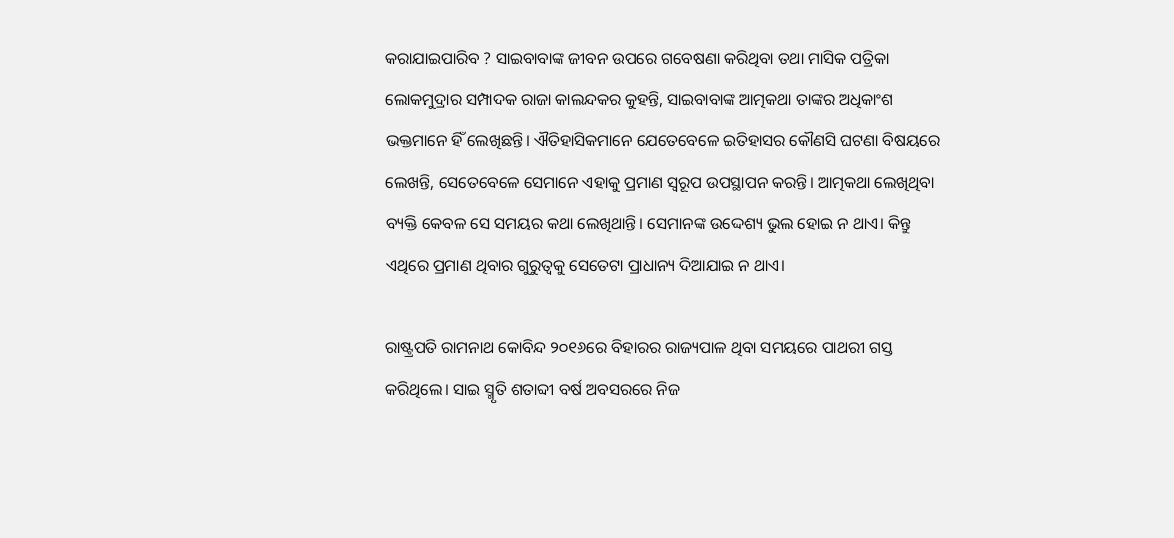କରାଯାଇପାରିବ ? ସାଇବାବାଙ୍କ ଜୀବନ ଉପରେ ଗବେଷଣା କରିଥିବା ତଥା ମାସିକ ପତ୍ରିକା ଲୋକମୁଦ୍ରାର ସମ୍ପାଦକ ରାଜା କାଲନ୍ଦକର କୁହନ୍ତି, ସାଇବାବାଙ୍କ ଆତ୍ମକଥା ତାଙ୍କର ଅଧିକାଂଶ ଭକ୍ତମାନେ ହିଁ ଲେଖିଛନ୍ତି। ଐତିହାସିକମାନେ ଯେତେବେଳେ ଇତିହାସର କୌଣସି ଘଟଣା ବିଷୟରେ ଲେଖନ୍ତି, ସେତେବେଳେ ସେମାନେ ଏହାକୁ ପ୍ରମାଣ ସ୍ବରୂପ ଉପସ୍ଥାପନ କରନ୍ତି। ଆତ୍ମକଥା ଲେଖିଥିବା ବ୍ୟକ୍ତି କେବଳ ସେ ସମୟର କଥା ଲେଖିଥାନ୍ତି। ସେମାନଙ୍କ ଉଦ୍ଦେଶ୍ୟ ଭୁଲ ହୋଇ ନ ଥାଏ। କିନ୍ତୁ ଏଥିରେ ପ୍ରମାଣ ଥିବାର ଗୁରୁତ୍ଵକୁ ସେତେଟା ପ୍ରାଧାନ୍ୟ ଦିଆଯାଇ ନ ଥାଏ।

ରାଷ୍ଟ୍ରପତି ରାମନାଥ କୋବିନ୍ଦ ୨୦୧୬ରେ ବିହାରର ରାଜ୍ୟପାଳ ଥିବା ସମୟରେ ପାଥରୀ ଗସ୍ତ କରିଥିଲେ। ସାଇ ସ୍ମୃତି ଶତାବ୍ଦୀ ବର୍ଷ ଅବସରରେ ନିଜ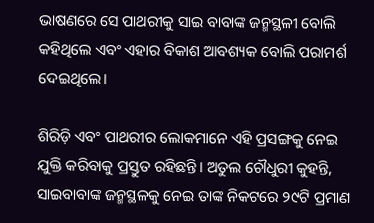ଭାଷଣରେ ସେ ପାଥରୀକୁ ସାଇ ବାବାଙ୍କ ଜନ୍ମସ୍ଥଳୀ ବୋଲି କହିଥିଲେ ଏବଂ ଏହାର ବିକାଶ ଆବଶ୍ୟକ ବୋଲି ପରାମର୍ଶ ଦେଇଥିଲେ।

ଶିରିଡ଼ି ଏବଂ ପାଥରୀର ଲୋକମାନେ ଏହି ପ୍ରସଙ୍ଗକୁ ନେଇ ଯୁକ୍ତି କରିବାକୁ ପ୍ରସ୍ତୁତ ରହିଛନ୍ତି। ଅତୁଲ ଚୌଧୁରୀ କୁହନ୍ତି, ସାଇବାବାଙ୍କ ଜନ୍ମସ୍ଥଳକୁ ନେଇ ତାଙ୍କ ନିକଟରେ ୨୯ଟି ପ୍ରମାଣ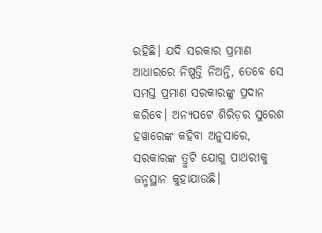ରହିଛି। ଯଦି ସରକାର ପ୍ରମାଣ ଆଧାରରେ ନିଷ୍ପତ୍ତି ନିଅନ୍ତି, ତେବେ ସେ ସମସ୍ତ ପ୍ରମାଣ ସରକାରଙ୍କୁ ପ୍ରଦାନ କରିବେ। ଅନ୍ୟପଟେ ଶିରିଡ଼ର ସୁରେଶ ହୱାରେଙ୍କ କହିବା ଅନୁସାରେ, ସରକାରଙ୍କ ତ୍ରୁଟି ଯୋଗୁ ପାଥରୀକୁ ଜନ୍ମସ୍ଥାନ କୁହାଯାଉଛି।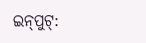ଇନ୍‌ପୁଟ୍‌: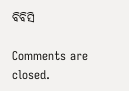ବିବିସି

Comments are closed.